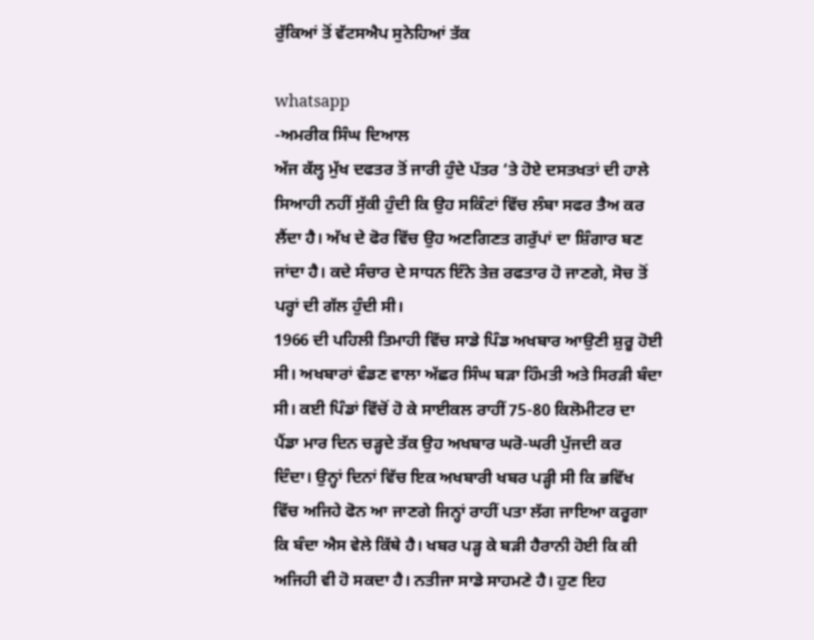ਰੁੱਕਿਆਂ ਤੋਂ ਵੱਟਸਐਪ ਸੁਨੇਹਿਆਂ ਤੱਕ

whatsapp
-ਅਮਰੀਕ ਸਿੰਘ ਦਿਆਲ
ਅੱਜ ਕੱਲ੍ਹ ਮੁੱਖ ਦਫਤਰ ਤੋਂ ਜਾਰੀ ਹੁੰਦੇ ਪੱਤਰ ‘ਤੇ ਹੋਏ ਦਸਤਖਤਾਂ ਦੀ ਹਾਲੇ ਸਿਆਹੀ ਨਹੀਂ ਸੁੱਕੀ ਹੁੰਦੀ ਕਿ ਉਹ ਸਕਿੰਟਾਂ ਵਿੱਚ ਲੰਬਾ ਸਫਰ ਤੈਅ ਕਰ ਲੈਂਦਾ ਹੈ। ਅੱਖ ਦੇ ਫੋਰ ਵਿੱਚ ਉਹ ਅਣਗਿਣਤ ਗਰੁੱਪਾਂ ਦਾ ਸ਼ਿੰਗਾਰ ਬਣ ਜਾਂਦਾ ਹੈ। ਕਦੇ ਸੰਚਾਰ ਦੇ ਸਾਧਨ ਇੰਨੇ ਤੇਜ਼ ਰਫਤਾਰ ਹੋ ਜਾਣਗੇ, ਸੋਚ ਤੋਂ ਪਰ੍ਹਾਂ ਦੀ ਗੱਲ ਹੁੰਦੀ ਸੀ।
1966 ਦੀ ਪਹਿਲੀ ਤਿਮਾਹੀ ਵਿੱਚ ਸਾਡੇ ਪਿੰਡ ਅਖਬਾਰ ਆਉਣੀ ਸ਼ੁਰੂ ਹੋਈ ਸੀ। ਅਖਬਾਰਾਂ ਵੰਡਣ ਵਾਲਾ ਅੱਛਰ ਸਿੰਘ ਬੜਾ ਹਿੰਮਤੀ ਅਤੇ ਸਿਰੜੀ ਬੰਦਾ ਸੀ। ਕਈ ਪਿੰਡਾਂ ਵਿੱਚੋਂ ਹੋ ਕੇ ਸਾਈਕਲ ਰਾਹੀਂ 75-80 ਕਿਲੋਮੀਟਰ ਦਾ ਪੈਂਡਾ ਮਾਰ ਦਿਨ ਚੜ੍ਹਦੇ ਤੱਕ ਉਹ ਅਖਬਾਰ ਘਰੋ-ਘਰੀ ਪੁੱਜਦੀ ਕਰ ਦਿੰਦਾ। ਉਨ੍ਹਾਂ ਦਿਨਾਂ ਵਿੱਚ ਇਕ ਅਖਬਾਰੀ ਖਬਰ ਪੜ੍ਹੀ ਸੀ ਕਿ ਭਵਿੱਖ ਵਿੱਚ ਅਜਿਹੇ ਫੋਨ ਆ ਜਾਣਗੇ ਜਿਨ੍ਹਾਂ ਰਾਹੀਂ ਪਤਾ ਲੱਗ ਜਾਇਆ ਕਰੂਗਾ ਕਿ ਬੰਦਾ ਐਸ ਵੇਲੇ ਕਿੱਥੇ ਹੈ। ਖਬਰ ਪੜ੍ਹ ਕੇ ਬੜੀ ਹੈਰਾਨੀ ਹੋਈ ਕਿ ਕੀ ਅਜਿਹੀ ਵੀ ਹੋ ਸਕਦਾ ਹੈ। ਨਤੀਜਾ ਸਾਡੇ ਸਾਹਮਣੇ ਹੈ। ਹੁਣ ਇਹ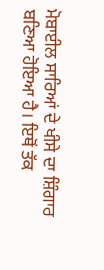ਮੋਬਾਈਲ ਸਾਰਿਆਂ ਦੇ ਖੀਸੇ ਦਾ ਸ਼ਿੰਗਾਰ ਬਣਿਆ ਹੋਇਆ ਹੈ। ਇਥੋਂ ਤੱਕ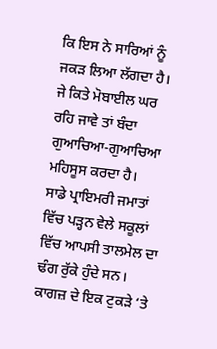ਕਿ ਇਸ ਨੇ ਸਾਰਿਆਂ ਨੂੰ ਜਕੜ ਲਿਆ ਲੱਗਦਾ ਹੈ। ਜੇ ਕਿਤੇ ਮੋਬਾਈਲ ਘਰ ਰਹਿ ਜਾਵੇ ਤਾਂ ਬੰਦਾ ਗੁਆਚਿਆ-ਗੁਆਚਿਆ ਮਹਿਸੂਸ ਕਰਦਾ ਹੈ।
ਸਾਡੇ ਪ੍ਰਾਇਮਰੀ ਜਮਾਤਾਂ ਵਿੱਚ ਪੜ੍ਹਨ ਵੇਲੇ ਸਕੂਲਾਂ ਵਿੱਚ ਆਪਸੀ ਤਾਲਮੇਲ ਦਾ ਢੰਗ ਰੁੱਕੇ ਹੁੰਦੇ ਸਨ। ਕਾਗਜ਼ ਦੇ ਇਕ ਟੁਕੜੇ ‘ਤੇ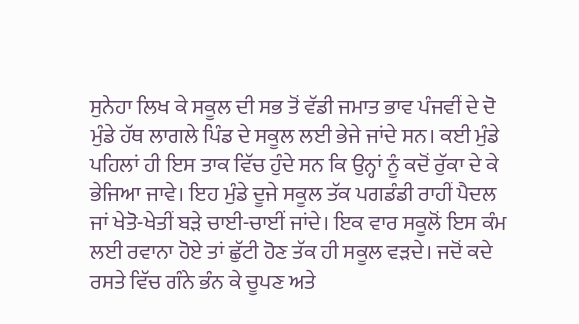ਸੁਨੇਹਾ ਲਿਖ ਕੇ ਸਕੂਲ ਦੀ ਸਭ ਤੋਂ ਵੱਡੀ ਜਮਾਤ ਭਾਵ ਪੰਜਵੀਂ ਦੇ ਦੋ ਮੁੰਡੇ ਹੱਥ ਲਾਗਲੇ ਪਿੰਡ ਦੇ ਸਕੂਲ ਲਈ ਭੇਜੇ ਜਾਂਦੇ ਸਨ। ਕਈ ਮੁੰਡੇ ਪਹਿਲਾਂ ਹੀ ਇਸ ਤਾਕ ਵਿੱਚ ਹੁੰਦੇ ਸਨ ਕਿ ਉਨ੍ਹਾਂ ਨੂੰ ਕਦੋਂ ਰੁੱਕਾ ਦੇ ਕੇ ਭੇਜਿਆ ਜਾਵੇ। ਇਹ ਮੁੰਡੇ ਦੂਜੇ ਸਕੂਲ ਤੱਕ ਪਗਡੰਡੀ ਰਾਹੀਂ ਪੈਦਲ ਜਾਂ ਖੇਤੋ-ਖੇਤੀਂ ਬੜੇ ਚਾਈ-ਚਾਈਂ ਜਾਂਦੇ। ਇਕ ਵਾਰ ਸਕੂਲੋਂ ਇਸ ਕੰਮ ਲਈ ਰਵਾਨਾ ਹੋਏ ਤਾਂ ਛੁੱਟੀ ਹੋਣ ਤੱਕ ਹੀ ਸਕੂਲ ਵੜਦੇ। ਜਦੋਂ ਕਦੇ ਰਸਤੇ ਵਿੱਚ ਗੰਨੇ ਭੰਨ ਕੇ ਚੂਪਣ ਅਤੇ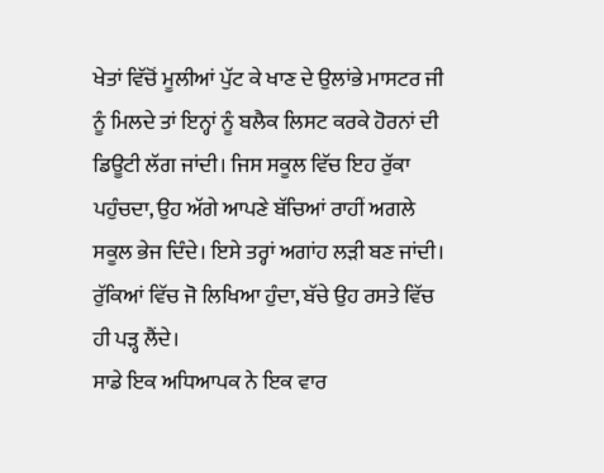ਖੇਤਾਂ ਵਿੱਚੋਂ ਮੂਲੀਆਂ ਪੁੱਟ ਕੇ ਖਾਣ ਦੇ ਉਲਾਂਭੇ ਮਾਸਟਰ ਜੀ ਨੂੰ ਮਿਲਦੇ ਤਾਂ ਇਨ੍ਹਾਂ ਨੂੰ ਬਲੈਕ ਲਿਸਟ ਕਰਕੇ ਹੋਰਨਾਂ ਦੀ ਡਿਊਟੀ ਲੱਗ ਜਾਂਦੀ। ਜਿਸ ਸਕੂਲ ਵਿੱਚ ਇਹ ਰੁੱਕਾ ਪਹੁੰਚਦਾ, ਉਹ ਅੱਗੇ ਆਪਣੇ ਬੱਚਿਆਂ ਰਾਹੀਂ ਅਗਲੇ ਸਕੂਲ ਭੇਜ ਦਿੰਦੇ। ਇਸੇ ਤਰ੍ਹਾਂ ਅਗਾਂਹ ਲੜੀ ਬਣ ਜਾਂਦੀ। ਰੁੱਕਿਆਂ ਵਿੱਚ ਜੋ ਲਿਖਿਆ ਹੁੰਦਾ, ਬੱਚੇ ਉਹ ਰਸਤੇ ਵਿੱਚ ਹੀ ਪੜ੍ਹ ਲੈਂਦੇ।
ਸਾਡੇ ਇਕ ਅਧਿਆਪਕ ਨੇ ਇਕ ਵਾਰ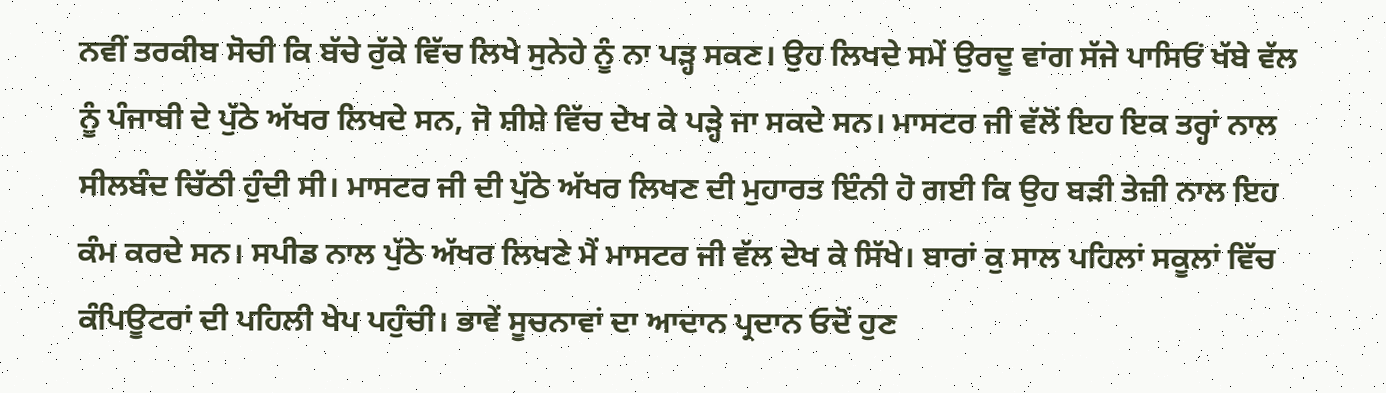ਨਵੀਂ ਤਰਕੀਬ ਸੋਚੀ ਕਿ ਬੱਚੇ ਰੁੱਕੇ ਵਿੱਚ ਲਿਖੇ ਸੁਨੇਹੇ ਨੂੰ ਨਾ ਪੜ੍ਹ ਸਕਣ। ਉਹ ਲਿਖਦੇ ਸਮੇਂ ਉਰਦੂ ਵਾਂਗ ਸੱਜੇ ਪਾਸਿਓਂ ਖੱਬੇ ਵੱਲ ਨੂੰ ਪੰਜਾਬੀ ਦੇ ਪੁੱਠੇ ਅੱਖਰ ਲਿਖਦੇ ਸਨ, ਜੋ ਸ਼ੀਸ਼ੇ ਵਿੱਚ ਦੇਖ ਕੇ ਪੜ੍ਹੇ ਜਾ ਸਕਦੇ ਸਨ। ਮਾਸਟਰ ਜੀ ਵੱਲੋਂ ਇਹ ਇਕ ਤਰ੍ਹਾਂ ਨਾਲ ਸੀਲਬੰਦ ਚਿੱਠੀ ਹੁੰਦੀ ਸੀ। ਮਾਸਟਰ ਜੀ ਦੀ ਪੁੱਠੇ ਅੱਖਰ ਲਿਖਣ ਦੀ ਮੁਹਾਰਤ ਇੰਨੀ ਹੋ ਗਈ ਕਿ ਉਹ ਬੜੀ ਤੇਜ਼ੀ ਨਾਲ ਇਹ ਕੰਮ ਕਰਦੇ ਸਨ। ਸਪੀਡ ਨਾਲ ਪੁੱਠੇ ਅੱਖਰ ਲਿਖਣੇ ਮੈਂ ਮਾਸਟਰ ਜੀ ਵੱਲ ਦੇਖ ਕੇ ਸਿੱਖੇ। ਬਾਰਾਂ ਕੁ ਸਾਲ ਪਹਿਲਾਂ ਸਕੂਲਾਂ ਵਿੱਚ ਕੰਪਿਊਟਰਾਂ ਦੀ ਪਹਿਲੀ ਖੇਪ ਪਹੁੰਚੀ। ਭਾਵੇਂ ਸੂਚਨਾਵਾਂ ਦਾ ਆਦਾਨ ਪ੍ਰਦਾਨ ਓਦੋਂ ਹੁਣ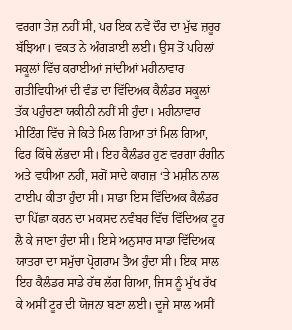ਵਰਗਾ ਤੇਜ਼ ਨਹੀਂ ਸੀ, ਪਰ ਇਕ ਨਵੇਂ ਦੌਰ ਦਾ ਮੁੱਢ ਜ਼ਰੂਰ ਬੱਝਿਆ। ਵਕਤ ਨੇ ਅੰਗੜਾਈ ਲਈ। ਉਸ ਤੋਂ ਪਹਿਲਾਂ ਸਕੂਲਾਂ ਵਿੱਚ ਕਰਾਈਆਂ ਜਾਂਦੀਆਂ ਮਹੀਨਾਵਾਰ ਗਤੀਵਿਧੀਆਂ ਦੀ ਵੰਡ ਦਾ ਵਿੱਦਿਅਕ ਕੈਲੰਡਰ ਸਕੂਲਾਂ ਤੱਕ ਪਹੁੰਚਣਾ ਯਕੀਨੀ ਨਹੀਂ ਸੀ ਹੁੰਦਾ। ਮਹੀਨਾਵਾਰ ਮੀਟਿੰਗ ਵਿੱਚ ਜੇ ਕਿਤੇ ਮਿਲ ਗਿਆ ਤਾਂ ਮਿਲ ਗਿਆ, ਫਿਰ ਕਿੱਥੇ ਲੱਭਦਾ ਸੀ। ਇਹ ਕੈਲੰਡਰ ਹੁਣ ਵਰਗਾ ਰੰਗੀਨ ਅਤੇ ਵਧੀਆ ਨਹੀਂ, ਸਗੋਂ ਸਾਦੇ ਕਾਗਜ਼ ‘ਤੇ ਮਸ਼ੀਨ ਨਾਲ ਟਾਈਪ ਕੀਤਾ ਹੁੰਦਾ ਸੀ। ਸਾਡਾ ਇਸ ਵਿੱਦਿਅਕ ਕੈਲੰਡਰ ਦਾ ਪਿੱਛਾ ਕਰਨ ਦਾ ਮਕਸਦ ਨਵੰਬਰ ਵਿੱਚ ਵਿੱਦਿਅਕ ਟੂਰ ਲੈ ਕੇ ਜਾਣਾ ਹੁੰਦਾ ਸੀ। ਇਸੇ ਅਨੁਸਾਰ ਸਾਡਾ ਵਿੱਦਿਅਕ ਯਾਤਰਾ ਦਾ ਸਮੁੱਚਾ ਪ੍ਰੋਗਰਾਮ ਤੈਅ ਹੁੰਦਾ ਸੀ। ਇਕ ਸਾਲ ਇਹ ਕੈਲੰਡਰ ਸਾਡੇ ਹੱਥ ਲੱਗ ਗਿਆ, ਜਿਸ ਨੂੰ ਮੁੱਖ ਰੱਖ ਕੇ ਅਸੀਂ ਟੂਰ ਦੀ ਯੋਜਨਾ ਬਣਾ ਲਈ। ਦੂਜੇ ਸਾਲ ਅਸੀਂ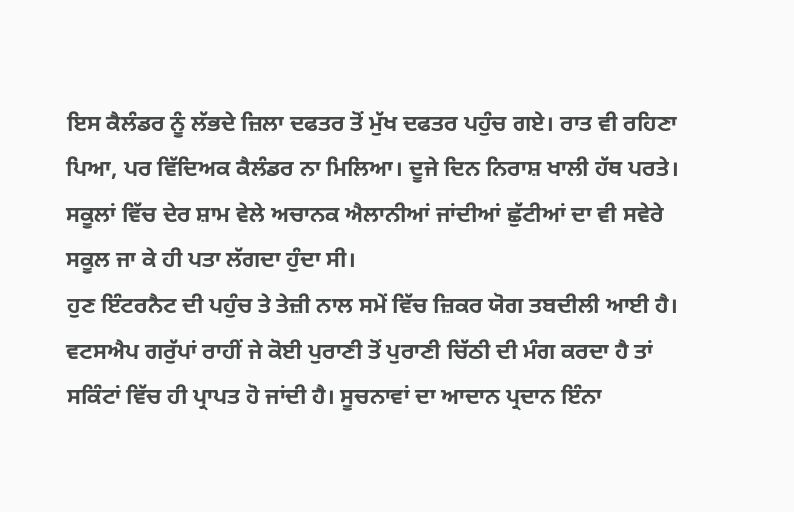ਇਸ ਕੈਲੰਡਰ ਨੂੰ ਲੱਭਦੇ ਜ਼ਿਲਾ ਦਫਤਰ ਤੋਂ ਮੁੱਖ ਦਫਤਰ ਪਹੁੰਚ ਗਏ। ਰਾਤ ਵੀ ਰਹਿਣਾ ਪਿਆ, ਪਰ ਵਿੱਦਿਅਕ ਕੈਲੰਡਰ ਨਾ ਮਿਲਿਆ। ਦੂਜੇ ਦਿਨ ਨਿਰਾਸ਼ ਖਾਲੀ ਹੱਥ ਪਰਤੇ। ਸਕੂਲਾਂ ਵਿੱਚ ਦੇਰ ਸ਼ਾਮ ਵੇਲੇ ਅਚਾਨਕ ਐਲਾਨੀਆਂ ਜਾਂਦੀਆਂ ਛੁੱਟੀਆਂ ਦਾ ਵੀ ਸਵੇਰੇ ਸਕੂਲ ਜਾ ਕੇ ਹੀ ਪਤਾ ਲੱਗਦਾ ਹੁੰਦਾ ਸੀ।
ਹੁਣ ਇੰਟਰਨੈਟ ਦੀ ਪਹੁੰਚ ਤੇ ਤੇਜ਼ੀ ਨਾਲ ਸਮੇਂ ਵਿੱਚ ਜ਼ਿਕਰ ਯੋਗ ਤਬਦੀਲੀ ਆਈ ਹੈ। ਵਟਸਐਪ ਗਰੁੱਪਾਂ ਰਾਹੀਂ ਜੇ ਕੋਈ ਪੁਰਾਣੀ ਤੋਂ ਪੁਰਾਣੀ ਚਿੱਠੀ ਦੀ ਮੰਗ ਕਰਦਾ ਹੈ ਤਾਂ ਸਕਿੰਟਾਂ ਵਿੱਚ ਹੀ ਪ੍ਰਾਪਤ ਹੋ ਜਾਂਦੀ ਹੈ। ਸੂਚਨਾਵਾਂ ਦਾ ਆਦਾਨ ਪ੍ਰਦਾਨ ਇੰਨਾ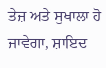ਤੇਜ਼ ਅਤੇ ਸੁਖਾਲਾ ਹੋ ਜਾਵੇਗਾ, ਸ਼ਾਇਦ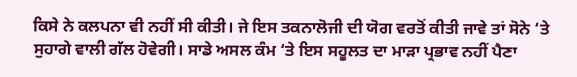ਕਿਸੇ ਨੇ ਕਲਪਨਾ ਵੀ ਨਹੀਂ ਸੀ ਕੀਤੀ। ਜੇ ਇਸ ਤਕਨਾਲੋਜੀ ਦੀ ਯੋਗ ਵਰਤੋਂ ਕੀਤੀ ਜਾਵੇ ਤਾਂ ਸੋਨੇ ‘ਤੇ ਸੁਹਾਗੇ ਵਾਲੀ ਗੱਲ ਹੋਵੇਗੀ। ਸਾਡੇ ਅਸਲ ਕੰਮ ‘ਤੇ ਇਸ ਸਹੂਲਤ ਦਾ ਮਾੜਾ ਪ੍ਰਭਾਵ ਨਹੀਂ ਪੈਣਾ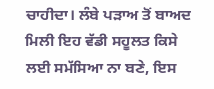ਚਾਹੀਦਾ। ਲੰਬੇ ਪੜਾਅ ਤੋਂ ਬਾਅਦ ਮਿਲੀ ਇਹ ਵੱਡੀ ਸਹੂਲਤ ਕਿਸੇ ਲਈ ਸਮੱਸਿਆ ਨਾ ਬਣੇ, ਇਸ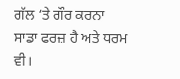ਗੱਲ ‘ਤੇ ਗੌਰ ਕਰਨਾ ਸਾਡਾ ਫਰਜ਼ ਹੈ ਅਤੇ ਧਰਮ ਵੀ।